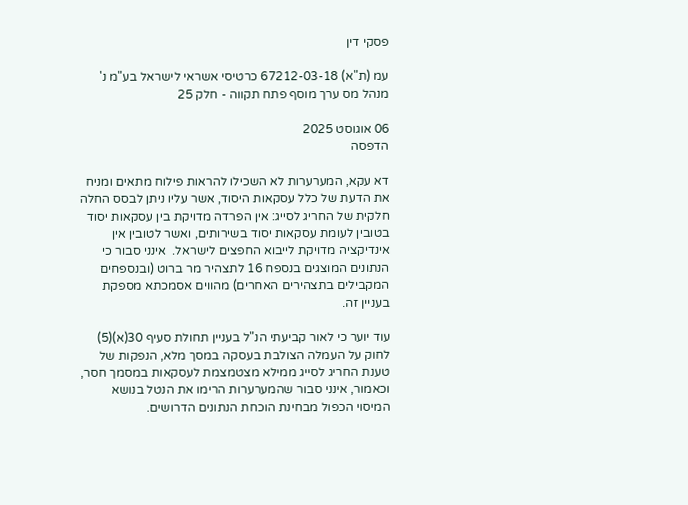פסקי דין

עמ (ת"א) 67212-03-18 כרטיסי אשראי לישראל בע"מ נ' מנהל מס ערך מוסף פתח תקווה - חלק 25

06 אוגוסט 2025
הדפסה

דא עקא, המערערות לא השכילו להראות פילוח מתאים ומניח את הדעת של כלל עסקאות היסוד, אשר עליו ניתן לבסס החלה חלקית של החריג לסייג: אין הפרדה מדויקת בין עסקאות יסוד בטובין לעומת עסקאות יסוד בשירותים, ואשר לטובין אין אינדיקציה מדויקת לייבוא החפצים לישראל.  אינני סבור כי הנתונים המוצגים בנספח 16 לתצהיר מר ברוט (ובנספחים המקבילים בתצהירים האחרים) מהווים אסמכתא מספקת בעניין זה.

עוד יוער כי לאור קביעתי הנ"ל בעניין תחולת סעיף 30(א)(5) לחוק על העמלה הצולבת בעסקה במסך מלא, הנפקות של טענת החריג לסייג ממילא מצטמצמת לעסקאות במסמך חסר, וכאמור, אינני סבור שהמערערות הרימו את הנטל בנושא המיסוי הכפול מבחינת הוכחת הנתונים הדרושים.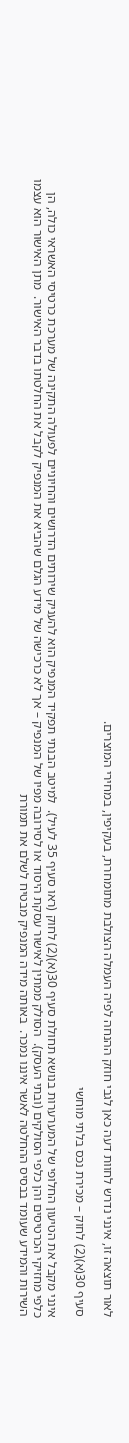לאור תוצאה זו, אינני נדרש לחוות דעה כאן לגבי חוזק ההנחה לפיה העמלה הצולבת מתומחרת, בעקיפין, במחירי המוצרים.

סעיף 30(א)(2) לחוק – מכירת נכס בלתי מוחשי

אינני מקבל את הטיעון החלופי של המערערות בנושא תחולת סעיף 30(א)(2) לחוק (ראו סעיף 35 לעיל).  למיטב הבנתי תפקיד המנפיק הוא להעניק שירותים הדרושים והחיוניים לפעולה התקינה של מערכת כרטיסי האשראי כולה, הן כלפי מחזיקי הכרטיסים והן כלפי הסולקים (ובתי העסק).  הסולק ממתין לאישור עסקת היסוד או לסירובה מפיו של המנפיק – אך לא כרכישה של מידע הגלם שהביא את המנפיק לקבל את החלטתו בדבר האישור.  מתן האישור הוא עצמו השירות והמידע שעומד בבסיס ההחלטה לאשר איננו נמכר.  באותה מידה המנפיק מבטיח לשלם את תמורת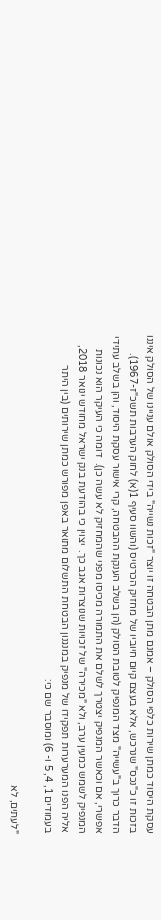עסקת היסוד כמתן שירות כלפי הסולק – אמנם מתן הבטחה זו יוצר "זכות נשייה" בידי הסולק אולם עניינו של הסולק איננו בזכות זו כ"נכס" שנרכש, אלא בעצם קיום חיוביו של מחזיק הכרטיס (והשוו סעיף 1(א) לחוק הערבות תשכ"ז-1967).  הדבר כרוך ב"עשייה" מצד המנפיק לטובת הסולק (הן בשלב הענקת ההבטחה, קרי אישור עסקת היסוד, והן בשלב עתידי אפשרי, אם וכאשר המנפיק יצטרך לשלם את התמורה מכיסו מפני שהמחזיק לא עשה כן).  דומה כי העיקר הוא נכונות המנפיק לשמש כמעין ערב, ולא "מכירה" של זכויות שנוצרות אגב כך.  יצוין כי בהודעת בנק ישראל מחודש ינואר 2018, אליה הפנו המערערות תפקידו של מנפיק במנגנון הבטחת התשלום מתואר באפן מפורש כמתן שירותים (בין היתר בעמודים 1, 4, 5 ו- 6) ומוסבר שם כי:

"לעתים, לא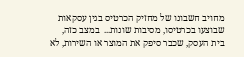מחויב חשבונו של מחזיק הכרטיס בגין עסקאות שבוצעו בכרטיסו, מסיבות שונות...  במצב כזה, בית העסק, שכבר סיפק את המוצר או השירות, לא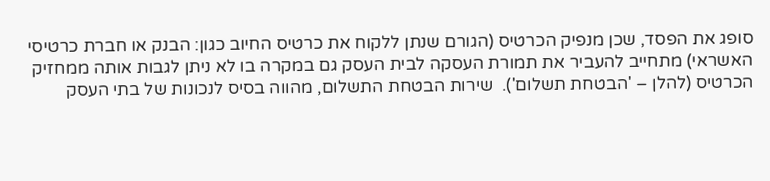סופג את הפסד, שכן מנפיק הכרטיס (הגורם שנתן ללקוח את כרטיס החיוב כגון: הבנק או חברת כרטיסי האשראי) מתחייב להעביר את תמורת העסקה לבית העסק גם במקרה בו לא ניתן לגבות אותה ממחזיק הכרטיס (להלן – 'הבטחת תשלום').  שירות הבטחת התשלום, מהווה בסיס לנכונות של בתי העסק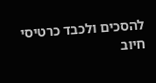להסכים ולכבד כרטיסי חיוב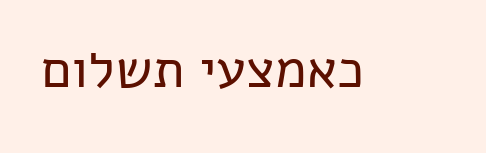כאמצעי תשלום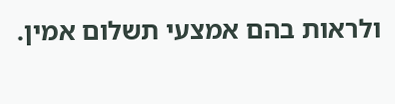ולראות בהם אמצעי תשלום אמין.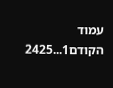עמוד הקודם1...2425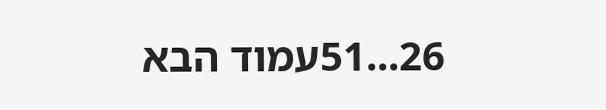26...51עמוד הבא